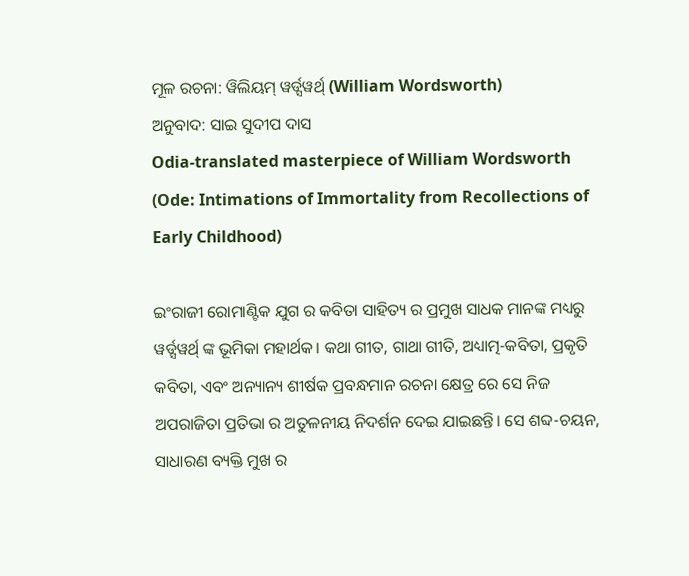ମୂଳ ରଚନା: ୱିଲିୟମ୍ ୱର୍ଡ୍ସୱର୍ଥ୍ (William Wordsworth)
ଅନୁବାଦ: ସାଇ ସୁଦୀପ ଦାସ
Odia-translated masterpiece of William Wordsworth
(Ode: Intimations of Immortality from Recollections of Early Childhood)

ଇଂରାଜୀ ରୋମାଣ୍ଟିକ ଯୁଗ ର କବିତା ସାହିତ୍ୟ ର ପ୍ରମୁଖ ସାଧକ ମାନଙ୍କ ମଧ୍ୟରୁ ୱର୍ଡ୍ସୱର୍ଥ୍ ଙ୍କ ଭୂମିକା ମହାର୍ଥକ। କଥା ଗୀତ, ଗାଥା ଗୀତି, ଅଧ୍ୟାତ୍ମ-କବିତା, ପ୍ରକୃତି କବିତା, ଏବଂ ଅନ୍ୟାନ୍ୟ ଶୀର୍ଷକ ପ୍ରବନ୍ଧମାନ ରଚନା କ୍ଷେତ୍ର ରେ ସେ ନିଜ ଅପରାଜିତା ପ୍ରତିଭା ର ଅତୁଳନୀୟ ନିଦର୍ଶନ ଦେଇ ଯାଇଛନ୍ତି। ସେ ଶବ୍ଦ-ଚୟନ, ସାଧାରଣ ବ୍ୟକ୍ତି ମୁଖ ର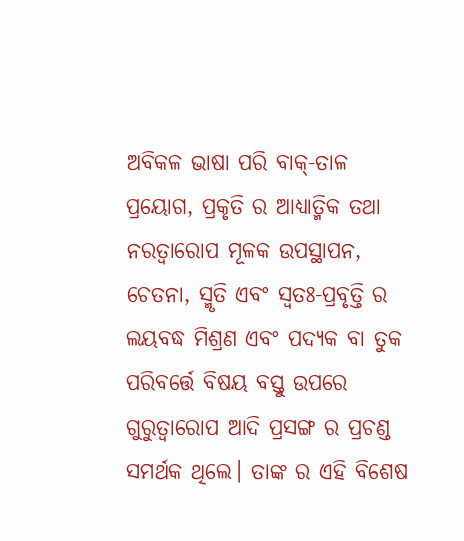ଅବିକଳ ଭାଷା ପରି ବାକ୍-ତାଳ ପ୍ରୟୋଗ, ପ୍ରକୃତି ର ଆଧ୍ୟାତ୍ମିକ ତଥା ନରତ୍ବାରୋପ ମୂଳକ ଉପସ୍ଥାପନ, ଚେତନା, ସ୍ମୃତି ଏବଂ ସ୍ୱତଃ-ପ୍ରବୃତ୍ତି ର ଲୟବଦ୍ଧ ମିଶ୍ରଣ ଏବଂ ପଦ୍ୟକ ବା ତୁକ ପରିବର୍ତ୍ତେ ବିଷୟ ବସ୍ତୁ ଉପରେ ଗୁରୁତ୍ୱାରୋପ ଆଦି ପ୍ରସଙ୍ଗ ର ପ୍ରଚଣ୍ଡ ସମର୍ଥକ ଥିଲେ। ତାଙ୍କ ର ଏହି ବିଶେଷ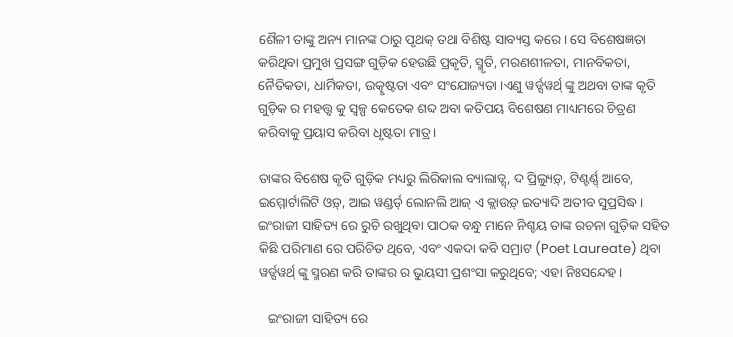ଶୈଳୀ ତାଙ୍କୁ ଅନ୍ୟ ମାନଙ୍କ ଠାରୁ ପୃଥକ୍ ତଥା ବିଶିଷ୍ଟ ସାବ୍ୟସ୍ତ କରେ। ସେ ବିଶେଷଜ୍ଞତା କରିଥିବା ପ୍ରମୁଖ ପ୍ରସଙ୍ଗ ଗୁଡ଼ିକ ହେଉଛି ପ୍ରକୃତି, ସ୍ମୃତି, ମରଣଶୀଳତା, ମାନବିକତା, ନୈତିକତା, ଧାର୍ମିକତା, ଉତ୍କୃଷ୍ଟତା ଏବଂ ସଂଯୋଜ୍ୟତା ।ଏଣୁ ୱର୍ଡ୍ସୱର୍ଥ୍ ଙ୍କୁ ଅଥବା ତାଙ୍କ କୃତି ଗୁଡ଼ିକ ର ମହତ୍ତ୍ୱ କୁ ସ୍ୱଳ୍ପ କେତେକ ଶବ୍ଦ ଅବା କତିପୟ ବିଶେଷଣ ମାଧ୍ୟମରେ ଚିତ୍ରଣ କରିବାକୁ ପ୍ରୟାସ କରିବା ଧୃଷ୍ଟତା ମାତ୍ର।

ତାଙ୍କର ବିଶେଷ କୃତି ଗୁଡ଼ିକ ମଧ୍ୟରୁ ଲିରିକାଲ ବ୍ୟାଲାଡ୍ସ୍, ଦ ପ୍ରିଲ୍ୟୁଡ଼୍, ଟିଣ୍ଟର୍ଣ୍ଣ୍ ଆବେ, ଇମ୍ମୋର୍ଟାଲିଟି ଓଡ଼୍, ଆଇ ୱଣ୍ଡର୍ଡ୍ ଲୋନଲି ଆଜ୍ ଏ କ୍ଲାଉଡ଼୍ ଇତ୍ୟାଦି ଅତୀବ ସୁପ୍ରସିଦ୍ଧ। ଇଂରାଜୀ ସାହିତ୍ୟ ରେ ରୁଚି ରଖୁଥିବା ପାଠକ ବନ୍ଧୁ ମାନେ ନିଶ୍ଚୟ ତାଙ୍କ ରଚନା ଗୁଡ଼ିକ ସହିତ କିଛି ପରିମାଣ ରେ ପରିଚିତ ଥିବେ, ଏବଂ ଏକଦା କବି ସମ୍ରାଟ (Poet Laureate) ଥିବା ୱର୍ଡ୍ସୱର୍ଥ୍ ଙ୍କୁ ସ୍ମରଣ କରି ତାଙ୍କର ର ଭୁୟସୀ ପ୍ରଶଂସା କରୁଥିବେ; ଏହା ନିଃସନ୍ଦେହ।

   ଇଂରାଜୀ ସାହିତ୍ୟ ରେ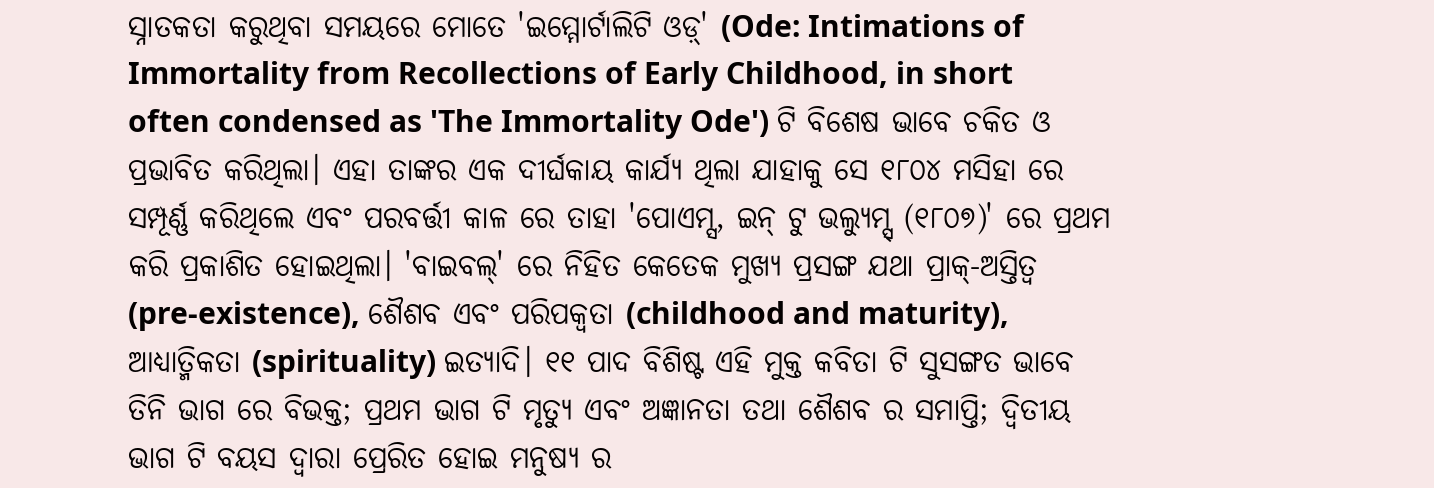ସ୍ନାତକତା କରୁଥିବା ସମୟରେ ମୋତେ 'ଇମ୍ମୋର୍ଟାଲିଟି ଓଡ଼୍' (Ode: Intimations of Immortality from Recollections of Early Childhood, in short often condensed as 'The Immortality Ode') ଟି ବିଶେଷ ଭାବେ ଚକିତ ଓ ପ୍ରଭାବିତ କରିଥିଲା। ଏହା ତାଙ୍କର ଏକ ଦୀର୍ଘକାୟ କାର୍ଯ୍ୟ ଥିଲା ଯାହାକୁ ସେ ୧୮୦୪ ମସିହା ରେ ସମ୍ପୂର୍ଣ୍ଣ କରିଥିଲେ ଏବଂ ପରବର୍ତ୍ତୀ କାଳ ରେ ତାହା 'ପୋଏମ୍ସ, ଇନ୍ ଟୁ ଭଲ୍ୟୁମ୍ସ୍ (୧୮୦୭)' ରେ ପ୍ରଥମ କରି ପ୍ରକାଶିତ ହୋଇଥିଲା। 'ବାଇବଲ୍' ରେ ନିହିତ କେତେକ ମୁଖ୍ୟ ପ୍ରସଙ୍ଗ ଯଥା ପ୍ରାକ୍-ଅସ୍ତିତ୍ୱ (pre-existence), ଶୈଶବ ଏବଂ ପରିପକ୍ୱତା (childhood and maturity), ଆଧ୍ୟାତ୍ମିକତା (spirituality) ଇତ୍ୟାଦି। ୧୧ ପାଦ ବିଶିଷ୍ଟ ଏହି ମୁକ୍ତ କବିତା ଟି ସୁସଙ୍ଗତ ଭାବେ ତିନି ଭାଗ ରେ ବିଭକ୍ତ; ପ୍ରଥମ ଭାଗ ଟି ମୃତ୍ୟୁ ଏବଂ ଅଜ୍ଞାନତା ତଥା ଶୈଶବ ର ସମାପ୍ତି; ଦ୍ଵିତୀୟ ଭାଗ ଟି ବୟସ ଦ୍ୱାରା ପ୍ରେରିତ ହୋଇ ମନୁଷ୍ୟ ର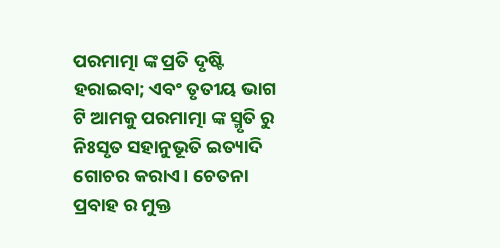ପରମାତ୍ମା ଙ୍କ ପ୍ରତି ଦୃଷ୍ଟି ହରାଇବା; ଏବଂ ତୃତୀୟ ଭାଗ ଟି ଆମକୁ ପରମାତ୍ମା ଙ୍କ ସ୍ମୃତି ରୁ ନିଃସୃତ ସହାନୁଭୂତି ଇତ୍ୟାଦି ଗୋଚର କରାଏ। ଚେତନା ପ୍ରବାହ ର ମୁକ୍ତ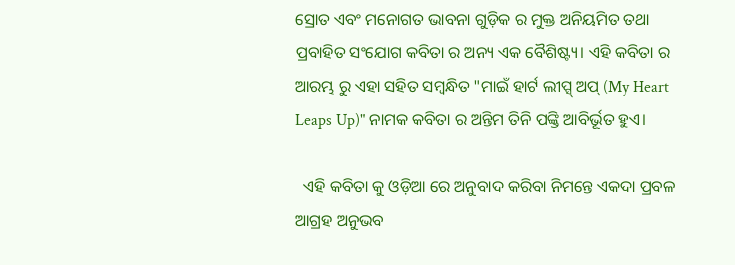ସ୍ରୋତ ଏବଂ ମନୋଗତ ଭାବନା ଗୁଡ଼ିକ ର ମୁକ୍ତ ଅନିୟମିତ ତଥା ପ୍ରବାହିତ ସଂଯୋଗ କବିତା ର ଅନ୍ୟ ଏକ ବୈଶିଷ୍ଟ୍ୟ। ଏହି କବିତା ର ଆରମ୍ଭ ରୁ ଏହା ସହିତ ସମ୍ବନ୍ଧିତ "ମାଇଁ ହାର୍ଟ ଲୀପ୍ସ୍ ଅପ୍ (My Heart Leaps Up)" ନାମକ କବିତା ର ଅନ୍ତିମ ତିନି ପଙ୍କ୍ତି ଆବିର୍ଭୂତ ହୁଏ।

  ଏହି କବିତା କୁ ଓଡ଼ିଆ ରେ ଅନୁବାଦ କରିବା ନିମନ୍ତେ ଏକଦା ପ୍ରବଳ ଆଗ୍ରହ ଅନୁଭବ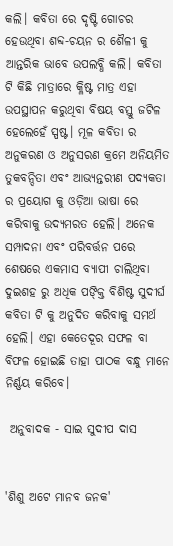କଲି। କବିତା ରେ ଦୃଷ୍ଟି ଗୋଚର ହେଉଥିବା ଶବ୍ଦ-ଚୟନ ର ଶୈଳୀ କୁ ଆନ୍ତରିକ ଭାବେ ଉପଲବ୍ଧି କଲି। କବିତା ଟି କିଛି ମାତ୍ରାରେ କ୍ଳିଷ୍ଟ ମାତ୍ର ଏହା ଉପସ୍ଥାପନ କରୁଥିବା ବିଷୟ ବସ୍ତୁ ଜଟିଳ ହେଲେହେଁ ସ୍ପଷ୍ଟ। ମୂଳ କବିତା ର ଅନୁକରଣ ଓ ଅନୁସରଣ କ୍ରମେ ଅନିୟମିତ ତୁକବନ୍ଦିତା ଏବଂ ଆଭ୍ୟନ୍ତରୀଣ ପଦ୍ୟକତା ର ପ୍ରୟୋଗ କୁ ଓଡ଼ିଆ ଭାଷା ରେ କରିବାକୁ ଉଦ୍ୟମରତ ହେଲି। ଅନେକ ସମ୍ପାଦନା ଏବଂ ପରିବର୍ତ୍ତନ ପରେ ଶେଷରେ ଏକମାସ ବ୍ୟାପୀ ଚାଲିଥିବା ଦୁଇଶହ ରୁ ଅଧିକ ପଙ୍କ୍ତି ବିଶିଷ୍ଟ ସୁଦୀର୍ଘ କବିତା ଟି କୁ ଅନୁଦିତ କରିବାକୁ ସମର୍ଥ ହେଲି। ଏହା କେତେଦୂର ସଫଳ ବା ବିଫଳ ହୋଇଛି ତାହା ପାଠକ ବନ୍ଧୁ ମାନେ ନିର୍ଣ୍ଣୟ କରିବେ।

 ଅନୁବାଦକ - ସାଇ ସୁଦୀପ ଦାସ


'ଶିଶୁ ଅଟେ ମାନବ ଜନକ'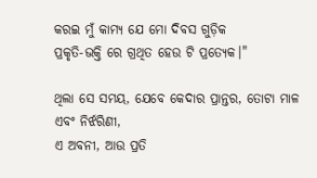କରଇ ମୁଁ କାମ୍ୟ ଯେ ମୋ ଦିବସ ଗୁଡ଼ିକ
ପ୍ରକୃତି-ଭକ୍ତି ରେ ଗ୍ରଥିତ ହେଉ ଟି ପ୍ରତ୍ୟେକ।"

ଥିଲା ସେ ସମୟ, ଯେବେ କେଦାର ପ୍ରାନ୍ତର, ତୋଟା ମାଳ ଏବଂ ନିର୍ଝରିଣୀ,
ଏ ଅବନୀ, ଆଉ ପ୍ରତି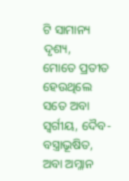ଟି ସାମାନ୍ୟ ଦୃଶ୍ୟ,
ମୋତେ ପ୍ରତୀତ ହେଉଥିଲେ ସତେ ଅବା ସ୍ବର୍ଗୀୟ, ଦୈବ-ବସ୍ତ୍ରାଭୂଷିତ,
ଅବା ଅମ୍ଳାନ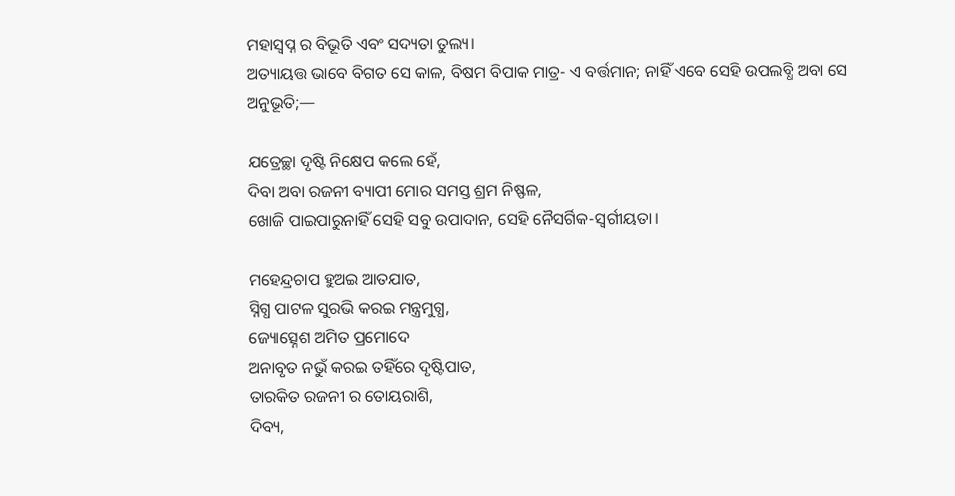ମହାସ୍ବପ୍ନ ର ବିଭୂତି ଏବଂ ସଦ୍ୟତା ତୁଲ୍ୟ।
ଅତ୍ୟାୟତ୍ତ ଭାବେ ବିଗତ ସେ କାଳ, ବିଷମ ବିପାକ ମାତ୍ର- ଏ ବର୍ତ୍ତମାନ; ନାହିଁ ଏବେ ସେହି ଉପଲବ୍ଧି ଅବା ସେ ଅନୁଭୂତି;—

ଯତ୍ରେଚ୍ଛା ଦୃଷ୍ଟି ନିକ୍ଷେପ କଲେ ହେଁ,
ଦିବା ଅବା ରଜନୀ ବ୍ୟାପୀ ମୋର ସମସ୍ତ ଶ୍ରମ ନିଷ୍ଫଳ,
ଖୋଜି ପାଇପାରୁନାହିଁ ସେହି ସବୁ ଉପାଦାନ, ସେହି ନୈସର୍ଗିକ-ସ୍ବର୍ଗୀୟତା।

ମହେନ୍ଦ୍ରଚାପ ହୁଅଇ ଆତଯାତ,
ସ୍ନିଗ୍ଧ ପାଟଳ ସୁରଭି କରଇ ମନ୍ତ୍ରମୁଗ୍ଧ,
ଜ୍ୟୋତ୍ସ୍ନେଶ ଅମିତ ପ୍ରମୋଦେ
ଅନାବୃତ ନଭୁଁ କରଇ ତହିଁରେ ଦୃଷ୍ଟିପାତ,
ତାରକିତ ରଜନୀ ର ତୋୟରାଶି,
ଦିବ୍ୟ,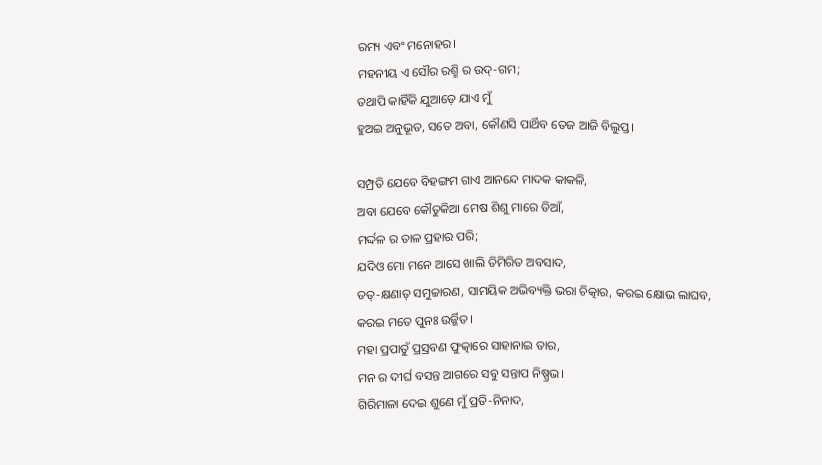ରମ୍ୟ ଏବଂ ମନୋହର।
ମହନୀୟ ଏ ସୌର ରଶ୍ମି ର ଉଦ୍-ଗମ;
ତଥାପି କାହିଁକି ଯୁଆଡ଼େ ଯାଏ ମୁଁ
ହୁଅଇ ଅନୁଭୂତ, ସତେ ଅବା, କୌଣସି ପାର୍ଥିବ ତେଜ ଆଜି ବିଲୁପ୍ତ।

ସମ୍ପ୍ରତି ଯେବେ ବିହଙ୍ଗମ ଗାଏ ଆନନ୍ଦେ ମାଦକ କାକଳି,
ଅବା ଯେବେ କୌତୁକିଆ ମେଷ ଶିଶୁ ମାରେ ଡିଆଁ,
ମର୍ଦ୍ଦଳ ର ତାଳ ପ୍ରହାର ପରି;
ଯଦିଓ ମୋ ମନେ ଆସେ ଖାଲି ତିମିରିତ ଅବସାଦ,
ତତ୍-କ୍ଷଣାତ୍ ସମୁଚ୍ଚାରଣ, ସାମୟିକ ଅଭିବ୍ୟକ୍ତି ଭରା ଚିତ୍କାର, କରଇ କ୍ଷୋଭ ଲାଘବ,
କରଇ ମତେ ପୁନଃ ଉର୍ଜ୍ଜିତ।
ମହା ପ୍ରପାତୁଁ ପ୍ରସ୍ରବଣ ଫୁତ୍କାରେ ସାହାନାଇ ତାର,
ମନ ର ଦୀର୍ଘ ବସନ୍ତ ଆଗରେ ସବୁ ସନ୍ତାପ ନିଷ୍ପ୍ରଭ।
ଗିରିମାଳା ଦେଇ ଶୁଣେ ମୁଁ ପ୍ରତି-ନିନାଦ,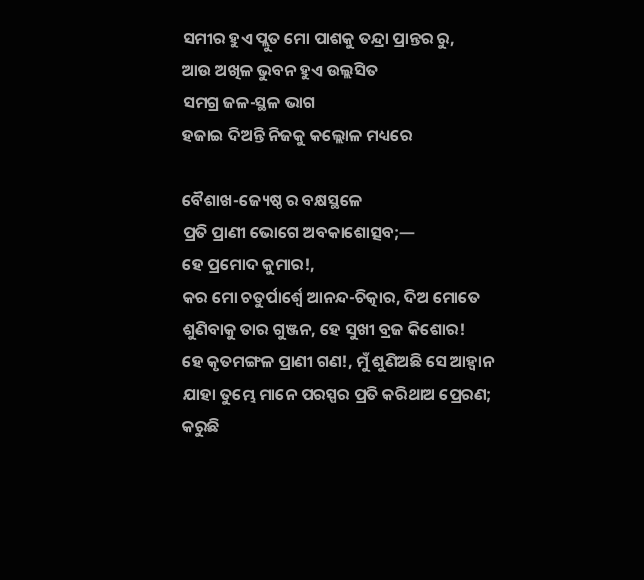ସମୀର ହୁଏ ପ୍ଲୁତ ମୋ ପାଶକୁ ତନ୍ଦ୍ରା ପ୍ରାନ୍ତର ରୁ,
ଆଉ ଅଖିଳ ଭୁବନ ହୁଏ ଉଲ୍ଲସିତ
ସମଗ୍ର ଜଳ-ସ୍ଥଳ ଭାଗ
ହଜାଇ ଦିଅନ୍ତି ନିଜକୁ କଲ୍ଲୋଳ ମଧ୍ୟରେ

ବୈଶାଖ-ଜ୍ୟେଷ୍ଠ ର ବକ୍ଷସ୍ଥଳେ
ପ୍ରତି ପ୍ରାଣୀ ଭୋଗେ ଅବକାଶୋତ୍ସବ;—
ହେ ପ୍ରମୋଦ କୁମାର!,
କର ମୋ ଚତୁର୍ପାର୍ଶ୍ବେ ଆନନ୍ଦ-ଚିତ୍କାର, ଦିଅ ମୋତେ ଶୁଣିବାକୁ ତାର ଗୁଞ୍ଜନ, ହେ ସୁଖୀ ବ୍ରଜ କିଶୋର!
ହେ କୃତମଙ୍ଗଳ ପ୍ରାଣୀ ଗଣ!, ମୁଁ ଶୁଣିଅଛି ସେ ଆହ୍ୱାନ
ଯାହା ତୁମ୍ଭେ ମାନେ ପରସ୍ପର ପ୍ରତି କରିଥାଅ ପ୍ରେରଣ; କରୁଛି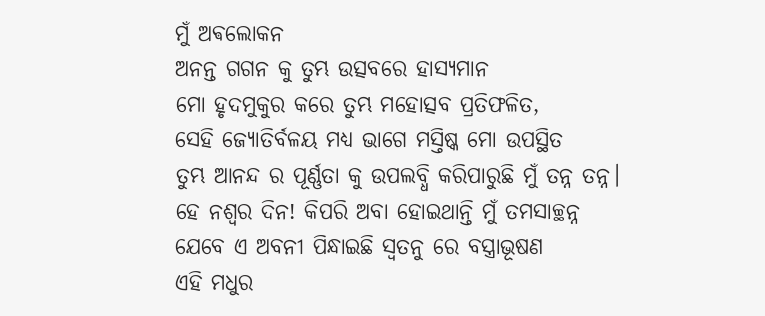ମୁଁ ଅଵଲୋକନ
ଅନନ୍ତ ଗଗନ କୁ ତୁମ୍ଭ ଉତ୍ସବରେ ହାସ୍ୟମାନ
ମୋ ହୃଦମୁକୁର କରେ ତୁମ୍ଭ ମହୋତ୍ସବ ପ୍ରତିଫଳିତ,
ସେହି ଜ୍ୟୋତିର୍ବଳୟ ମଧ୍ୟ ଭାଗେ ମସ୍ତିଷ୍କ ମୋ ଉପସ୍ଥିତ
ତୁମ୍ଭ ଆନନ୍ଦ ର ପୂର୍ଣ୍ଣତା କୁ ଉପଲବ୍ଧି କରିପାରୁଛି ମୁଁ ତନ୍ନ ତନ୍ନ।
ହେ ନଶ୍ୱର ଦିନ! କିପରି ଅବା ହୋଇଥାନ୍ତି ମୁଁ ତମସାଚ୍ଛନ୍ନ
ଯେବେ ଏ ଅବନୀ ପିନ୍ଧାଇଛି ସ୍ଵତନୁ ରେ ବସ୍ତ୍ରାଭୂଷଣ
ଏହି ମଧୁର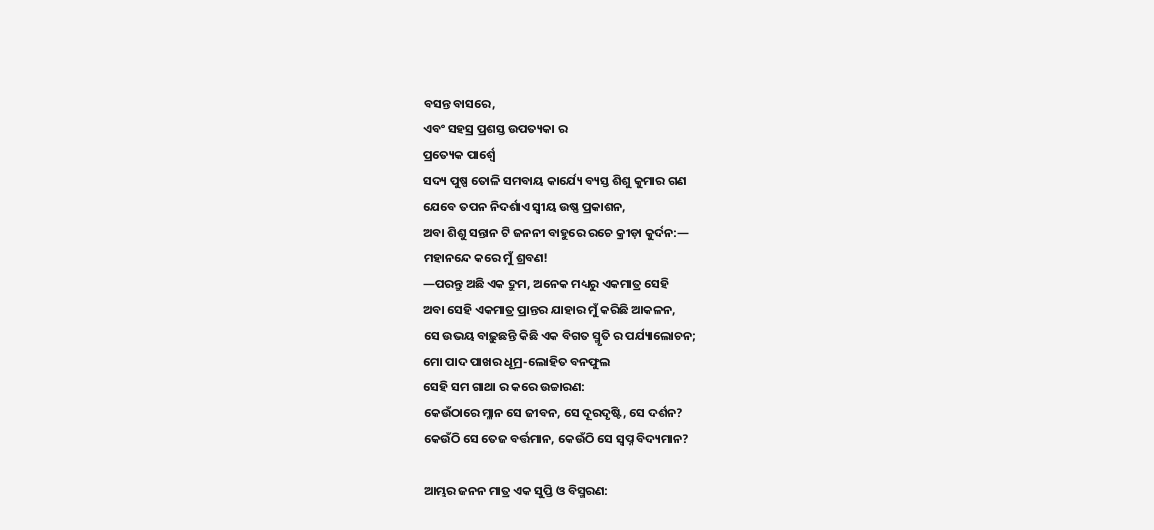ବସନ୍ତ ବାସରେ,
ଏବଂ ସହସ୍ର ପ୍ରଶସ୍ତ ଉପତ୍ୟକା ର
ପ୍ରତ୍ୟେକ ପାର୍ଶ୍ଵେ
ସଦ୍ୟ ପୁଷ୍ପ ତୋଳି ସମବାୟ କାର୍ଯ୍ୟେ ବ୍ୟସ୍ତ ଶିଶୁ କୁମାର ଗଣ
ଯେବେ ତପନ ନିଦର୍ଶାଏ ସ୍ଵୀୟ ଉଷ୍ଣ ପ୍ରକାଶନ,
ଅବା ଶିଶୁ ସନ୍ତାନ ଟି ଜନନୀ ବାହୁରେ ରଚେ କ୍ରୀଡ଼ା କୁର୍ଦନ:—
ମହାନନ୍ଦେ କରେ ମୁଁ ଶ୍ରବଣ!
—ପରନ୍ତୁ ଅଛି ଏକ ଦ୍ରୁମ, ଅନେକ ମଧ୍ୟରୁ ଏକମାତ୍ର ସେହି
ଅବା ସେହି ଏକମାତ୍ର ପ୍ରାନ୍ତର ଯାହାର ମୁଁ କରିଛି ଆକଳନ,
ସେ ଉଭୟ ବାଢ଼ୁଛନ୍ତି କିଛି ଏକ ବିଗତ ସ୍ମୃତି ର ପର୍ଯ୍ୟାଲୋଚନ;
ମୋ ପାଦ ପାଖର ଧୂମ୍ର-ଲୋହିତ ବନଫୁଲ
ସେହି ସମ ଗାଥା ର କରେ ଉଚ୍ଚାରଣ:
କେଉଁଠାରେ ମ୍ଳାନ ସେ ଜୀବନ, ସେ ଦୂରଦୃଷ୍ଟି, ସେ ଦର୍ଶନ?
କେଉଁଠି ସେ ତେଜ ବର୍ତ୍ତମାନ, କେଉଁଠି ସେ ସ୍ୱପ୍ନ ବିଦ୍ୟମାନ?

ଆମ୍ଭର ଜନନ ମାତ୍ର ଏକ ସୁପ୍ତି ଓ ବିସ୍ମରଣ: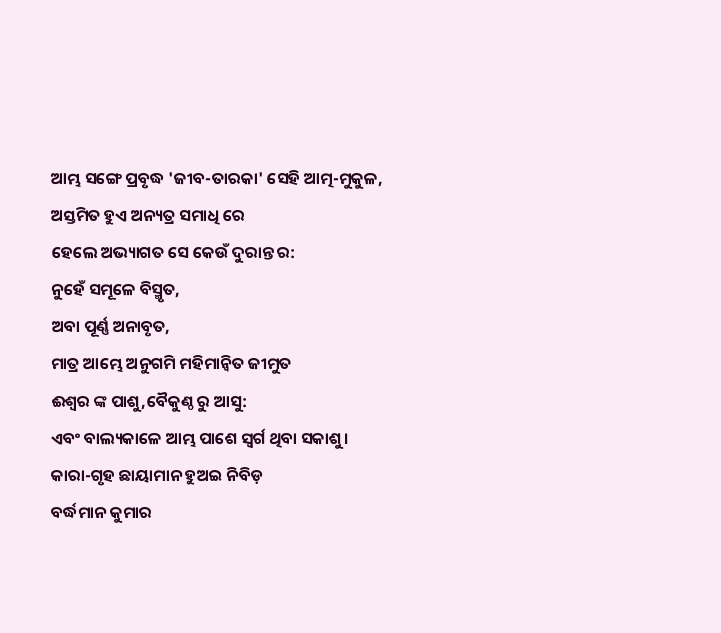ଆମ୍ଭ ସଙ୍ଗେ ପ୍ରବୃଦ୍ଧ 'ଜୀବ-ତାରକା' ସେହି ଆତ୍ମ-ମୁକୁଳ,
ଅସ୍ତମିତ ହୁଏ ଅନ୍ୟତ୍ର ସମାଧି ରେ
ହେଲେ ଅଭ୍ୟାଗତ ସେ କେଉଁ ଦୁରାନ୍ତ ର:
ନୁହେଁ ସମୂଳେ ବିସ୍ମୃତ,
ଅବା ପୂର୍ଣ୍ଣ ଅନାବୃତ,
ମାତ୍ର ଆମ୍ଭେ ଅନୁଗମି ମହିମାନ୍ବିତ ଜୀମୁତ
ଈଶ୍ବର ଙ୍କ ପାଶୁ,ବୈକୁଣ୍ଠ ରୁ ଆସୁ:
ଏବଂ ବାଲ୍ୟକାଳେ ଆମ୍ଭ ପାଶେ ସ୍ୱର୍ଗ ଥିବା ସକାଶୁ।
କାରା-ଗୃହ ଛାୟାମାନ ହୁଅଇ ନିବିଡ଼
ବର୍ଦ୍ଧମାନ କୁମାର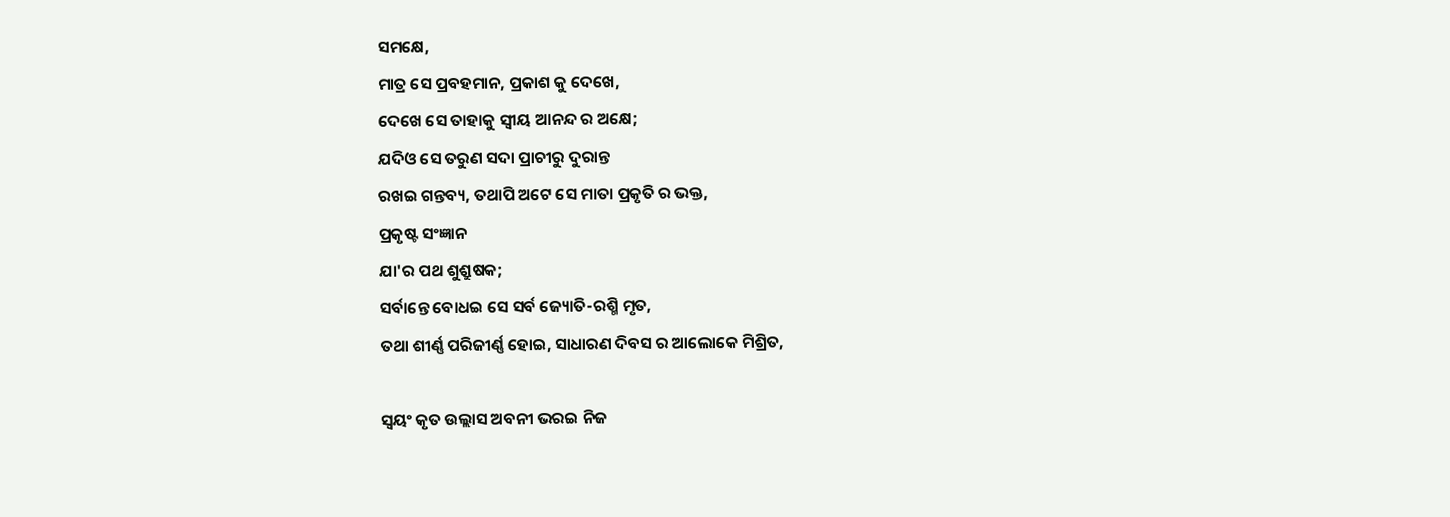ସମକ୍ଷେ,
ମାତ୍ର ସେ ପ୍ରବହମାନ, ପ୍ରକାଶ କୁ ଦେଖେ,
ଦେଖେ ସେ ତାହାକୁ ସ୍ଵୀୟ ଆନନ୍ଦ ର ଅକ୍ଷେ;
ଯଦିଓ ସେ ତରୁଣ ସଦା ପ୍ରାଚୀରୁ ଦୁରାନ୍ତ
ରଖଇ ଗନ୍ତବ୍ୟ, ତଥାପି ଅଟେ ସେ ମାତା ପ୍ରକୃତି ର ଭକ୍ତ,
ପ୍ରକୃଷ୍ଟ ସଂଜ୍ଞାନ
ଯା'ର ପଥ ଶୁଶ୍ରୁଷକ;
ସର୍ବାନ୍ତେ ବୋଧଇ ସେ ସର୍ବ ଜ୍ୟୋତି-ରଶ୍ମି ମୃତ,
ତଥା ଶୀର୍ଣ୍ଣ ପରିଜୀର୍ଣ୍ଣ ହୋଇ, ସାଧାରଣ ଦିବସ ର ଆଲୋକେ ମିଶ୍ରିତ,

ସ୍ୱୟଂ କୃତ ଉଲ୍ଲାସ ଅବନୀ ଭରଇ ନିଜ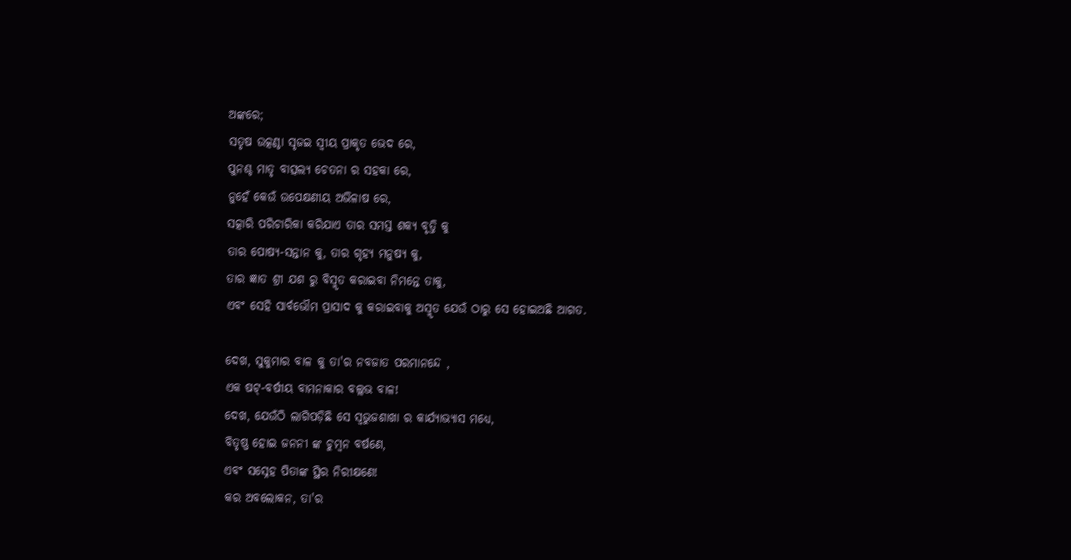ଅଙ୍କରେ;
ସତୃଷ ଉତ୍କଣ୍ଠା ସୃଜଇ ସ୍ୱୀୟ ପ୍ରାକୃତ ଭେଦ ରେ,
ପୁନଶ୍ଚ ମାତୃ ବାତ୍ସଲ୍ୟ ଚେତନା ର ସହକା ରେ,
ନୁହେଁ କେଉଁ ଉପେକ୍ଷଣୀୟ ଅଭିଳାଷ ରେ,
ସତ୍କାରି ପରିଚାରିକା କରିଯାଏ ତାର ସମସ୍ତ ଶକ୍ୟ ବୃତ୍ତି କୁ
ତାର ପୋଷ୍ୟ-ସନ୍ତାନ କୁ, ତାର ଗୃହ୍ୟ ମନୁଷ୍ୟ କୁ,
ତାର ଜ୍ଞାତ ଶ୍ରୀ ଯଶ ରୁ ବିସ୍ମୃତ କରାଇବା ନିମନ୍ତେ ତାକୁ,
ଏବଂ ସେହି ସାର୍ବଭୌମ ପ୍ରାସାଦ କୁ କରାଇବାକୁ ଅସ୍ମୃତ ଯେଉଁ ଠାରୁ ସେ ହୋଇଅଛି ଆଗତ.

ଦେଖ, ସୁକୁମାର ବାଳ କୁ ତା'ର ନବଜାତ ପରମାନନ୍ଦେ ,
ଏକ ଷଟ୍-ବର୍ଷୀୟ ବାମନାକାର ବଲ୍ଲଭ ବାଳ!
ଦେଖ, ଯେଉଁଠି ଲାଗିପଡ଼ିଛି ସେ ସ୍ୱଭୁଜଶାଖା ର କାର୍ଯ୍ୟାଭ୍ୟାସ ମଧ୍ୟେ,
ବିତୃଷ୍ଣ ହୋଇ ଜନନୀ ଙ୍କ ଚୁମ୍ବନ ବର୍ଷଣେ,
ଏବଂ ସସ୍ନେହ ପିତାଙ୍କ ସ୍ଥିର ନିରୀକ୍ଷଣେ!
କର ଅବଲୋକନ, ତା'ର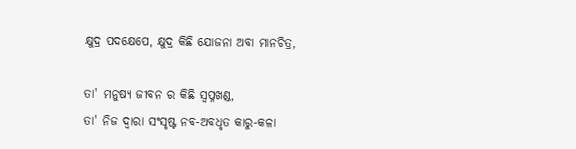କ୍ଷୁଦ୍ର ପଦକ୍ଷେପେ, କ୍ଷୁଦ୍ର କିଛି ଯୋଜନା ଅବା ମାନଚିତ୍ର,

ତା' ମନୁଷ୍ୟ ଜୀବନ ର କିଛି ସ୍ବପ୍ନଖଣ୍ଡ,
ତା' ନିଜ ଦ୍ୱାରା ସଂସୃଷ୍ଟ ନବ-ଅବଧୃତ କାରୁ-କଳା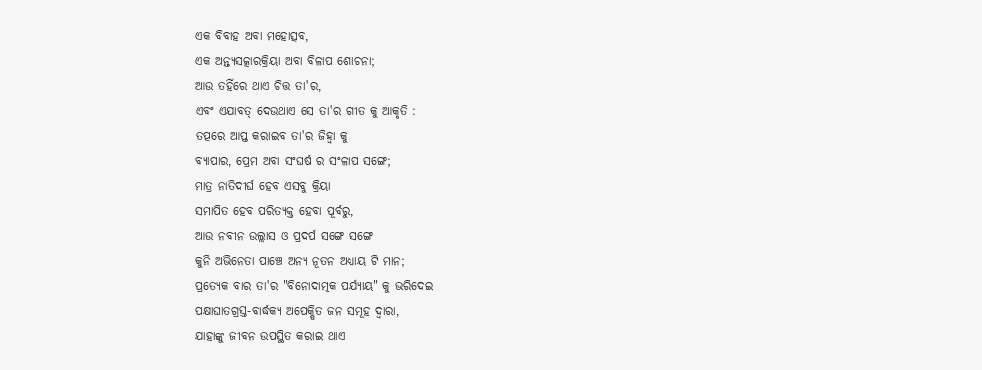ଏକ ବିବାହ ଅବା ମହୋତ୍ସବ,
ଏକ ଅନ୍ତ୍ୟସତ୍କାରକ୍ରିୟା ଅବା ବିଳାପ ଶୋଚନା;
ଆଉ ତହିଁରେ ଥାଏ ଚିତ୍ତ ତା'ର,
ଏବଂ ଏଯାବତ୍ ଦେଉଥାଏ ସେ ତା'ର ଗୀତ କୁ ଆକୃତି :
ତତ୍ପରେ ଆପ୍ତ କରାଇବ ତା'ର ଜିହ୍ଵା କୁ
ବ୍ୟାପାର, ପ୍ରେମ ଅବା ସଂଘର୍ଷ ର ସଂଳାପ ସଙ୍ଗେ;
ମାତ୍ର ନାତିଦୀର୍ଘ ହେବ ଏସବୁ କ୍ରିୟା
ସମାପିତ ହେବ ପରିତ୍ୟକ୍ତ ହେବା ପୂର୍ବରୁ,
ଆଉ ନବୀନ ଉଲ୍ଲାସ ଓ ପ୍ରଦର୍ପ ସଙ୍ଗେ ସଙ୍ଗେ
କୁନି ଅଭିନେତା ପାଞ୍ଚେ ଅନ୍ୟ ନୂତନ ଅଧ୍ୟାୟ ଟି ମାନ;
ପ୍ରତ୍ୟେକ ବାର ତା'ର "ବିନୋଦାତ୍ମକ ପର୍ଯ୍ୟାୟ" କୁ ଭରିଦେଇ
ପକ୍ଷାଘାତଗ୍ରସ୍ତ-ବାର୍ଦ୍ଧକ୍ୟ ଅପେକ୍ଷିତ ଜନ ସମୂହ ଦ୍ୱାରା,
ଯାହାଙ୍କୁ ଜୀବନ ଉପସ୍ଥିତ କରାଇ ଥାଏ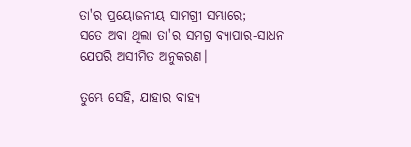ତା'ର ପ୍ରୟୋଜନୀୟ ସାମଗ୍ରୀ ସମ୍ଭାରେ;
ସତେ ଅବା ଥିଲା ତା'ର ସମଗ୍ର ବ୍ୟାପାର-ସାଧନ
ଯେପରି ଅସୀମିତ ଅନୁକରଣ।

ତୁମ୍ଭେ ସେହି, ଯାହାର ବାହ୍ୟ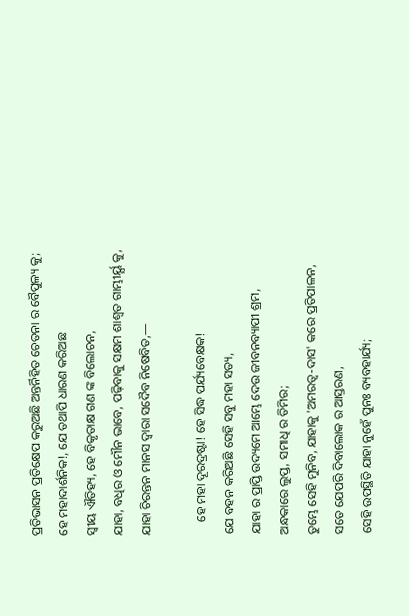ପ୍ରତିଭାସନ ପ୍ରତିକ୍ଷେପ କରୁଅଛି ଅନ୍ତର୍ନିହିତ ଚେତନା ର ବୈପୁଳ୍ୟ କୁ;
ହେ ମହାଦାର୍ଶନିକ!, ଯେ ତଥାପି ଧାରଣ କରିଅଛ
ସ୍ୱୀୟ ଐତିହ୍ୟ, ହେ ବିକୃତାକ୍ଷ ଗଣ ଙ୍କ ବିଲୋଚନ,
ଯାହା, ବଧିର ଓ ମୌନ ଭାବେ, ପଢ଼ିବାକୁ ସକ୍ଷମ ଶାଶ୍ୱତ ଗାମ୍ଭୀର୍ୟ୍ଯ କୁ,
ଯାହା ଚିରନ୍ତନ ମାନସ ଦ୍ୱାରା ସଦୈବ ନିଷେବିତ,—

    ହେ ମହା ଦୂରଦ୍ରଷ୍ଟା! ହେ ସିଦ୍ଧ ପର୍ଯ୍ୟବେକ୍ଷକ!
ଯେ ବହନ କରିଅଛି ସେହି ସବୁ ମହା ସତ୍ୟ,
ଯାହା ର ପ୍ରାପ୍ତି ଉଦ୍ୟମେ ଆମ୍ଭେ ଦେଉ ଜୀବନବ୍ୟାପୀ ଶ୍ରମ,
ଅନ୍ଧକାରେ ଲୁପ୍ତ, ସମାଧି ର ତିମିର;
ତୁମ୍ଭେ ସେହି ମୁନିବ, ଯାହାକୁ 'ଅମରତ୍ୱ-ଦାସ' କରେ ପ୍ରତିପାଳନ,
ସତେ ଯେପରି ଦିବାଲୋକ ର ଆସ୍ତରଣ,
ସେହି ଉପସ୍ଥିତି ଯାହା ନୁହେଁ ପୁନଃ ବ୍ୟବହାର୍ଯ୍ୟ;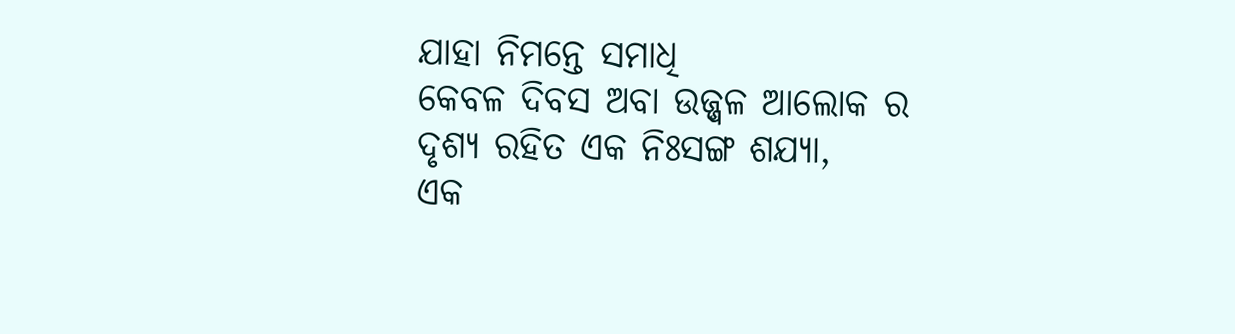ଯାହା ନିମନ୍ତେ ସମାଧି
କେବଳ ଦିବସ ଅବା ଉଜ୍ଜ୍ବଳ ଆଲୋକ ର
ଦୃଶ୍ୟ ରହିତ ଏକ ନିଃସଙ୍ଗ ଶଯ୍ୟା,
ଏକ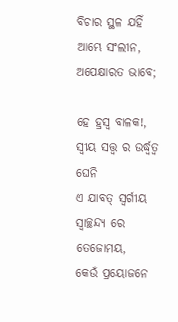ବିଚାର ସ୍ଥଳ ଯହିଁ ଆମ୍ଭେ ସଂଲୀନ, ଅପେକ୍ଷାରତ ଭାବେ;

ହେ ହ୍ରସ୍ୱ ବାଳକ!, ସ୍ୱୀୟ ସତ୍ତ୍ୱ ର ଉର୍ଦ୍ଧ୍ଵତ୍ୱ ଘେନି
ଏ ଯାବତ୍ ସ୍ବର୍ଗୀୟ ସ୍ଵାଚ୍ଛନ୍ଦ୍ୟ ରେ ତେଜୋମୟ,
କେଉଁ ପ୍ରୟୋଜନେ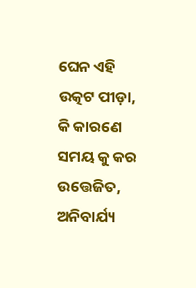ଘେନ ଏହି ଉତ୍କଟ ପୀଡ଼ା,
କି କାରଣେ ସମୟ କୁ କର ଉତ୍ତେଜିତ, ଅନିବାର୍ଯ୍ୟ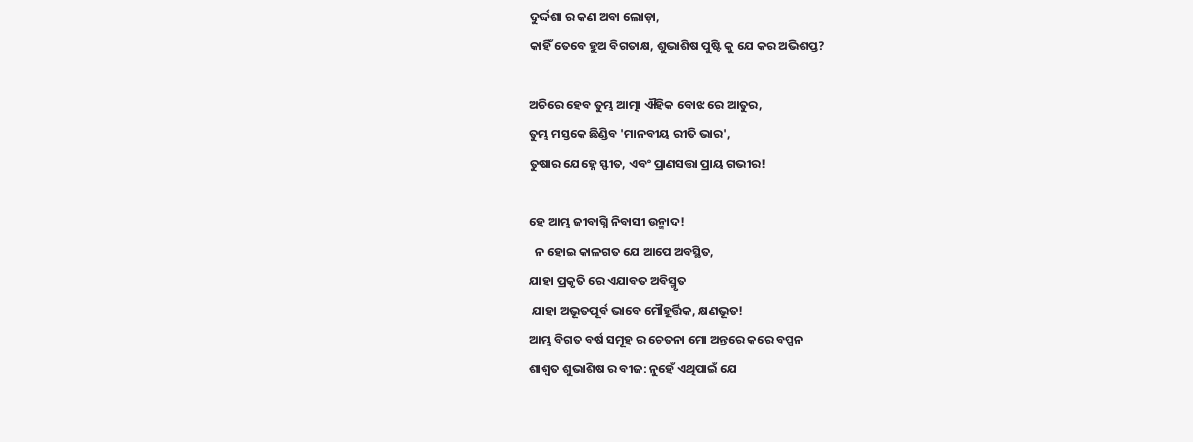ଦୁର୍ଦ୍ଦଶା ର କଣ ଅବା ଲୋଡ଼ା,
କାହିଁ ତେବେ ହୁଅ ବିଗତାକ୍ଷ, ଶୁଭାଶିଷ ପୁଷ୍ଟି କୁ ଯେ କର ଅଭିଶପ୍ତ?

ଅଚିରେ ହେବ ତୁମ୍ଭ ଆତ୍ମା ଐହିକ ବୋଝ ରେ ଆତୁର,
ତୁମ୍ଭ ମସ୍ତକେ ଛିଣ୍ଡିବ 'ମାନବୀୟ ରୀତି ଭାର',
ତୁଷାର ଯେହ୍ନେ ସ୍ଫୀତ, ଏବଂ ପ୍ରାଣସତ୍ତା ପ୍ରାୟ ଗଭୀର!

ହେ ଆମ୍ଭ ଜୀବାଗ୍ନି ନିବାସୀ ଉନ୍ମାଦ!
  ନ ହୋଇ କାଳଗତ ଯେ ଆପେ ଅବସ୍ଥିତ,
ଯାହା ପ୍ରକୃତି ରେ ଏଯାବତ ଅବିସ୍ମୃତ
 ଯାହା ଅଭୂତପୂର୍ବ ଭାବେ ମୌହୂର୍ତ୍ତିକ, କ୍ଷଣଭୂତ!
ଆମ୍ଭ ବିଗତ ବର୍ଷ ସମୂହ ର ଚେତନା ମୋ ଅନ୍ତରେ କରେ ବପ୍ପନ
ଶାଶ୍ୱତ ଶୁଭାଶିଷ ର ବୀଜ: ନୁହେଁ ଏଥିପାଇଁ ଯେ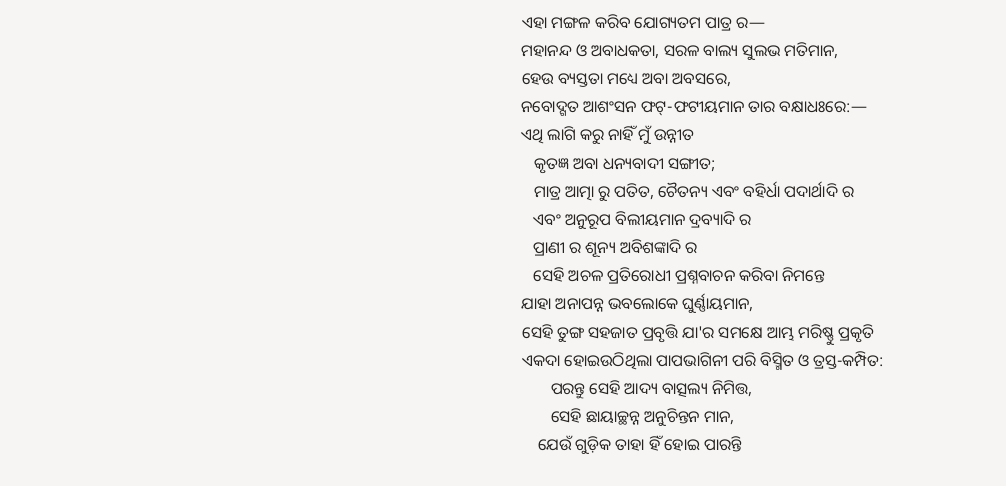ଏହା ମଙ୍ଗଳ କରିବ ଯୋଗ୍ୟତମ ପାତ୍ର ର—
ମହାନନ୍ଦ ଓ ଅବାଧକତା, ସରଳ ବାଲ୍ୟ ସୁଲଭ ମତିମାନ,
ହେଉ ବ୍ୟସ୍ତତା ମଧ୍ୟେ ଅବା ଅବସରେ,
ନବୋଦ୍ଗତ ଆଶଂସନ ଫଟ୍-ଫଟୀୟମାନ ତାର ବକ୍ଷାଧଃରେ:—
ଏଥି ଲାଗି କରୁ ନାହିଁ ମୁଁ ଉନ୍ନୀତ
   କୃତଜ୍ଞ ଅବା ଧନ୍ୟବାଦୀ ସଙ୍ଗୀତ;
   ମାତ୍ର ଆତ୍ମା ରୁ ପତିତ, ଚୈତନ୍ୟ ଏବଂ ବହିର୍ଧା ପଦାର୍ଥାଦି ର
   ଏବଂ ଅନୁରୂପ ବିଲୀୟମାନ ଦ୍ରବ୍ୟାଦି ର
   ପ୍ରାଣୀ ର ଶୂନ୍ୟ ଅବିଶଙ୍କାଦି ର
   ସେହି ଅଚଳ ପ୍ରତିରୋଧୀ ପ୍ରଶ୍ନବାଚନ କରିବା ନିମନ୍ତେ
ଯାହା ଅନାପନ୍ନ ଭବଲୋକେ ଘୁର୍ଣ୍ଣାୟମାନ,
ସେହି ତୁଙ୍ଗ ସହଜାତ ପ୍ରବୃତ୍ତି ଯା'ର ସମକ୍ଷେ ଆମ୍ଭ ମରିଷ୍ଣୁ ପ୍ରକୃତି
ଏକଦା ହୋଇଉଠିଥିଲା ପାପଭାଗିନୀ ପରି ବିସ୍ମିତ ଓ ତ୍ରସ୍ତ-କମ୍ପିତ:
       ପରନ୍ତୁ ସେହି ଆଦ୍ୟ ବାତ୍ସଲ୍ୟ ନିମିତ୍ତ,
       ସେହି ଛାୟାଚ୍ଛନ୍ନ ଅନୁଚିନ୍ତନ ମାନ,
    ଯେଉଁ ଗୁଡ଼ିକ ତାହା ହିଁ ହୋଇ ପାରନ୍ତି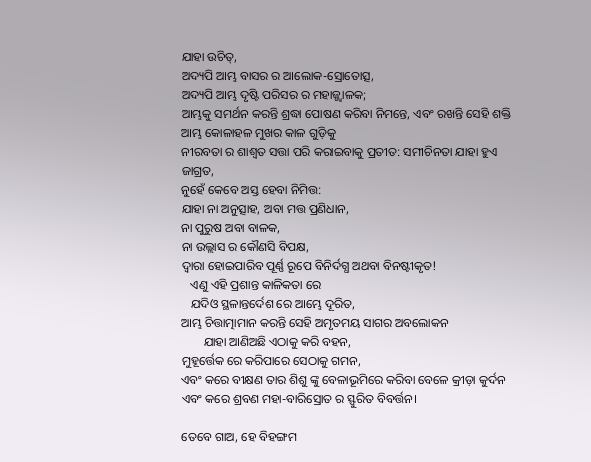ଯାହା ଉଚିତ୍,
ଅଦ୍ୟପି ଆମ୍ଭ ବାସର ର ଆଲୋକ-ସ୍ରୋତୋତ୍ସ,
ଅଦ୍ୟପି ଆମ୍ଭ ଦୃଷ୍ଟି ପରିସର ର ମହାଜ୍ଜ୍ଵାଳକ;
ଆମ୍ଭକୁ ସମର୍ଥନ କରନ୍ତି ଶ୍ରଦ୍ଧା ପୋଷଣ କରିବା ନିମନ୍ତେ, ଏବଂ ରଖନ୍ତି ସେହି ଶକ୍ତି
ଆମ୍ଭ କୋଳାହଳ ମୁଖର କାଳ ଗୁଡ଼ିକୁ
ନୀରବତା ର ଶାଶ୍ୱତ ସତ୍ତା ପରି କରାଇବାକୁ ପ୍ରତୀତ: ସମୀଚିନତା ଯାହା ହୁଏ ଜାଗ୍ରତ,
ନୁହେଁ କେବେ ଅସ୍ତ ହେବା ନିମିତ୍ତ:
ଯାହା ନା ଅନୁତ୍ସାହ, ଅବା ମତ୍ତ ପ୍ରଣିଧାନ,
ନା ପୁରୁଷ ଅବା ବାଳକ,
ନା ଉଲ୍ଲାସ ର କୌଣସି ବିପକ୍ଷ,
ଦ୍ୱାରା ହୋଇପାରିବ ପୂର୍ଣ୍ଣ ରୂପେ ବିନିର୍ଦଗ୍ଧ ଅଥବା ବିନଷ୍ଟୀକୃତ!
   ଏଣୁ ଏହି ପ୍ରଶାନ୍ତ କାଳିକତା ରେ
   ଯଦିଓ ସ୍ଥଳାନ୍ତର୍ଦେଶ ରେ ଆମ୍ଭେ ଦୂରିତ,
ଆମ୍ଭ ଚିତ୍ତାତ୍ମାମାନ କରନ୍ତି ସେହି ଅମୃତମୟ ସାଗର ଅବଲୋକନ
       ଯାହା ଆଣିଅଛି ଏଠାକୁ କରି ବହନ,
ମୁହୂର୍ତ୍ତେକ ରେ କରିପାରେ ସେଠାକୁ ଗମନ,
ଏବଂ କରେ ବୀକ୍ଷଣ ତାର ଶିଶୁ ଙ୍କୁ ବେଳାଭୂମିରେ କରିବା ବେଳେ କ୍ରୀଡ଼ା କୁର୍ଦନ
ଏବଂ କରେ ଶ୍ରବଣ ମହା-ବାରିସ୍ରୋତ ର ସ୍ଫୁରିତ ବିବର୍ତ୍ତନ।

ତେବେ ଗାଅ, ହେ ବିହଙ୍ଗମ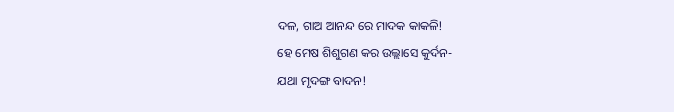ଦଳ, ଗାଅ ଆନନ୍ଦ ରେ ମାଦକ କାକଳି!
ହେ ମେଷ ଶିଶୁଗଣ କର ଉଲ୍ଲାସେ କୁର୍ଦନ-
ଯଥା ମୃଦଙ୍ଗ ବାଦନ!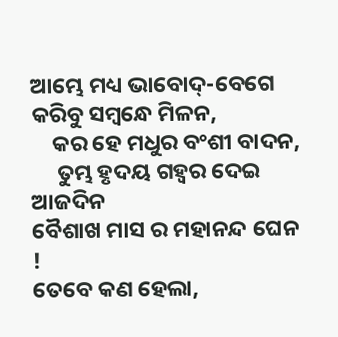ଆମ୍ଭେ ମଧ୍ୟ ଭାବୋଦ୍-ବେଗେ କରିବୁ ସମ୍ବନ୍ଧେ ମିଳନ,
    କର ହେ ମଧୁର ବଂଶୀ ବାଦନ,
     ତୁମ୍ଭ ହୃଦୟ ଗହ୍ୱର ଦେଇ ଆଜଦିନ
ବୈଶାଖ ମାସ ର ମହାନନ୍ଦ ଘେନ !
ତେବେ କଣ ହେଲା,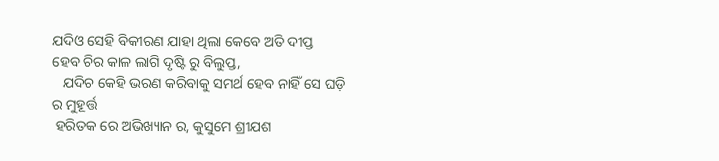ଯଦିଓ ସେହି ବିକୀରଣ ଯାହା ଥିଲା କେବେ ଅତି ଦୀପ୍ତ
ହେବ ଚିର କାଳ ଲାଗି ଦୃଷ୍ଟି ରୁ ବିଲୁପ୍ତ,
   ଯଦିଚ କେହି ଭରଣ କରିବାକୁ ସମର୍ଥ ହେବ ନାହିଁ ସେ ଘଡ଼ି ର ମୁହୂର୍ତ୍ତ
 ହରିତକ ରେ ଅଭିଖ୍ୟାନ ର, କୁସୁମେ ଶ୍ରୀଯଶ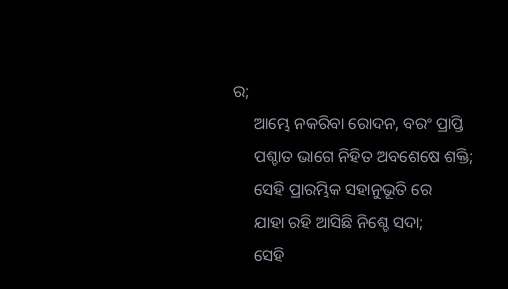ର;
     ଆମ୍ଭେ ନକରିବା ରୋଦନ, ବରଂ ପ୍ରାପ୍ତି
     ପଶ୍ଚାତ ଭାଗେ ନିହିତ ଅବଶେଷେ ଶକ୍ତି;
     ସେହି ପ୍ରାରମ୍ଭିକ ସହାନୁଭୂତି ରେ
     ଯାହା ରହି ଆସିଛି ନିଶ୍ଚେ ସଦା;
     ସେହି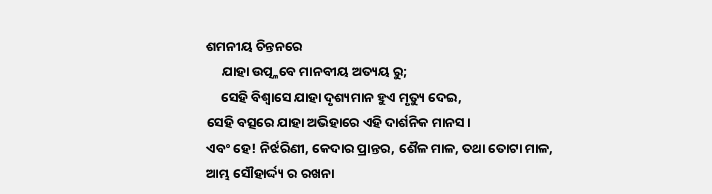ଶମନୀୟ ଚିନ୍ତନରେ
     ଯାହା ଉତ୍ପ୍ଳବେ ମାନବୀୟ ଅତ୍ୟୟ ରୁ;
     ସେହି ବିଶ୍ବାସେ ଯାହା ଦୃଶ୍ୟମାନ ହୁଏ ମୃତ୍ୟୁ ଦେଇ,
ସେହି ବତ୍ସରେ ଯାହା ଅଭିହାରେ ଏହି ଦାର୍ଶନିକ ମାନସ।
ଏବଂ ହେ! ନିର୍ଝରିଣୀ, କେଦାର ପ୍ରାନ୍ତର, ଶୈଳ ମାଳ, ତଥା ତୋଟା ମାଳ,
ଆମ୍ଭ ସୌହାର୍ଦ୍ଦ୍ୟ ର ରଖନା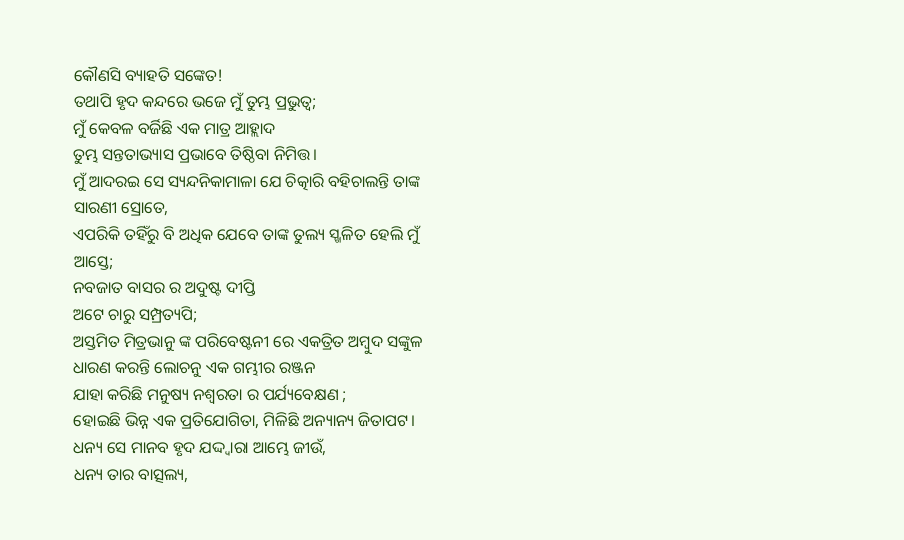କୌଣସି ବ୍ୟାହତି ସଙ୍କେତ!
ତଥାପି ହୃଦ କନ୍ଦରେ ଭଜେ ମୁଁ ତୁମ୍ଭ ପ୍ରଭୁତ୍ୱ;
ମୁଁ କେବଳ ବର୍ଜିଛି ଏକ ମାତ୍ର ଆହ୍ଲାଦ
ତୁମ୍ଭ ସନ୍ତତାଭ୍ୟାସ ପ୍ରଭାବେ ତିଷ୍ଠିବା ନିମିତ୍ତ।
ମୁଁ ଆଦରଇ ସେ ସ୍ୟନ୍ଦନିକାମାଳା ଯେ ଚିତ୍କାରି ବହିଚାଲନ୍ତି ତାଙ୍କ ସାରଣୀ ସ୍ରୋତେ,
ଏପରିକି ତହିଁରୁ ବି ଅଧିକ ଯେବେ ତାଙ୍କ ତୁଲ୍ୟ ସ୍ଖଳିତ ହେଲି ମୁଁ ଆସ୍ତେ;
ନବଜାତ ବାସର ର ଅଦୁଷ୍ଟ ଦୀପ୍ତି
ଅଟେ ଚାରୁ ସମ୍ପ୍ରତ୍ୟପି;
ଅସ୍ତମିତ ମିତ୍ରଭାନୁ ଙ୍କ ପରିବେଷ୍ଟନୀ ରେ ଏକତ୍ରିତ ଅମ୍ବୁଦ ସଙ୍କୁଳ
ଧାରଣ କରନ୍ତି ଲୋଚନୁ ଏକ ଗମ୍ଭୀର ରଞ୍ଜନ
ଯାହା କରିଛି ମନୁଷ୍ୟ ନଶ୍ୱରତା ର ପର୍ଯ୍ୟବେକ୍ଷଣ ;
ହୋଇଛି ଭିନ୍ନ ଏକ ପ୍ରତିଯୋଗିତା, ମିଳିଛି ଅନ୍ୟାନ୍ୟ ଜିତାପଟ।
ଧନ୍ୟ ସେ ମାନବ ହୃଦ ଯଦ୍ଦ୍ବାରା ଆମ୍ଭେ ଜୀଉଁ,
ଧନ୍ୟ ତାର ବାତ୍ସଲ୍ୟ,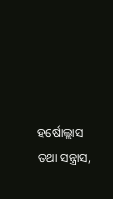ହର୍ଷୋଲ୍ଲାସ ତଥା ସନ୍ତ୍ରାସ,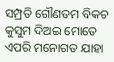ସମ୍ପ୍ରତି ଗୌଣତମ ବିକଚ କୁସୁମ ଦିଅଇ ମୋତେ
ଏପରି ମନୋଗତ ଯାହା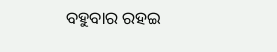ବହୁବାର ରହଇ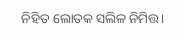ନିହିତ ଲୋତକ ସଲିଳ ନିମିତ୍ତ।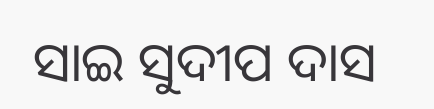ସାଇ ସୁଦୀପ ଦାସ